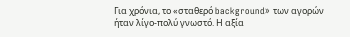Για χρόνια, το «σταθερό background» των αγορών ήταν λίγο-πολύ γνωστό. Η αξία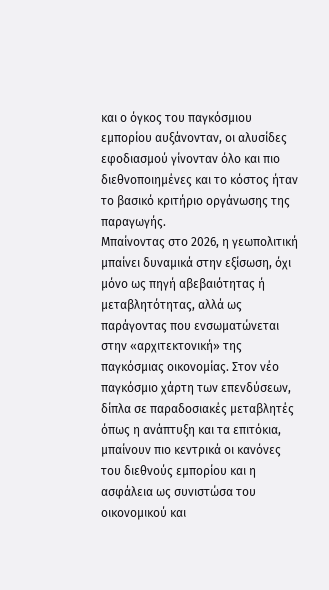και ο όγκος του παγκόσμιου εμπορίου αυξάνονταν, οι αλυσίδες εφοδιασμού γίνονταν όλο και πιο διεθνοποιημένες και το κόστος ήταν το βασικό κριτήριο οργάνωσης της παραγωγής.
Μπαίνοντας στο 2026, η γεωπολιτική μπαίνει δυναμικά στην εξίσωση, όχι μόνο ως πηγή αβεβαιότητας ή μεταβλητότητας, αλλά ως παράγοντας που ενσωματώνεται στην «αρχιτεκτονική» της παγκόσμιας οικονομίας. Στον νέο παγκόσμιο χάρτη των επενδύσεων, δίπλα σε παραδοσιακές μεταβλητές όπως η ανάπτυξη και τα επιτόκια, μπαίνουν πιο κεντρικά οι κανόνες του διεθνούς εμπορίου και η ασφάλεια ως συνιστώσα του οικονομικού και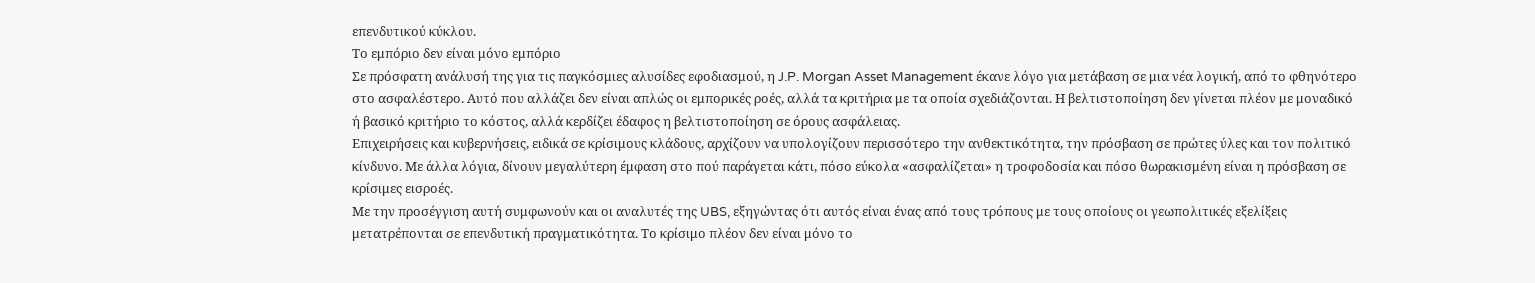επενδυτικού κύκλου.
Το εμπόριο δεν είναι μόνο εμπόριο
Σε πρόσφατη ανάλυσή της για τις παγκόσμιες αλυσίδες εφοδιασμού, η J.P. Morgan Asset Management έκανε λόγο για μετάβαση σε μια νέα λογική, από το φθηνότερο στο ασφαλέστερο. Αυτό που αλλάζει δεν είναι απλώς οι εμπορικές ροές, αλλά τα κριτήρια με τα οποία σχεδιάζονται. Η βελτιστοποίηση δεν γίνεται πλέον με μοναδικό ή βασικό κριτήριο το κόστος, αλλά κερδίζει έδαφος η βελτιστοποίηση σε όρους ασφάλειας.
Επιχειρήσεις και κυβερνήσεις, ειδικά σε κρίσιμους κλάδους, αρχίζουν να υπολογίζουν περισσότερο την ανθεκτικότητα, την πρόσβαση σε πρώτες ύλες και τον πολιτικό κίνδυνο. Με άλλα λόγια, δίνουν μεγαλύτερη έμφαση στο πού παράγεται κάτι, πόσο εύκολα «ασφαλίζεται» η τροφοδοσία και πόσο θωρακισμένη είναι η πρόσβαση σε κρίσιμες εισροές.
Με την προσέγγιση αυτή συμφωνούν και οι αναλυτές της UBS, εξηγώντας ότι αυτός είναι ένας από τους τρόπους με τους οποίους οι γεωπολιτικές εξελίξεις μετατρέπονται σε επενδυτική πραγματικότητα. Το κρίσιμο πλέον δεν είναι μόνο το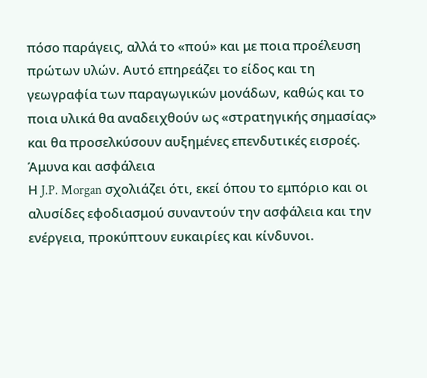πόσο παράγεις, αλλά το «πού» και με ποια προέλευση πρώτων υλών. Αυτό επηρεάζει το είδος και τη γεωγραφία των παραγωγικών μονάδων, καθώς και το ποια υλικά θα αναδειχθούν ως «στρατηγικής σημασίας» και θα προσελκύσουν αυξημένες επενδυτικές εισροές.
Άμυνα και ασφάλεια
Η J.P. Morgan σχολιάζει ότι, εκεί όπου το εμπόριο και οι αλυσίδες εφοδιασμού συναντούν την ασφάλεια και την ενέργεια, προκύπτουν ευκαιρίες και κίνδυνοι.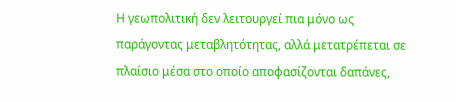Η γεωπολιτική δεν λειτουργεί πια μόνο ως παράγοντας μεταβλητότητας, αλλά μετατρέπεται σε πλαίσιο μέσα στο οποίο αποφασίζονται δαπάνες,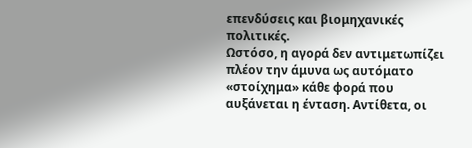επενδύσεις και βιομηχανικές πολιτικές.
Ωστόσο, η αγορά δεν αντιμετωπίζει πλέον την άμυνα ως αυτόματο «στοίχημα» κάθε φορά που αυξάνεται η ένταση. Αντίθετα, οι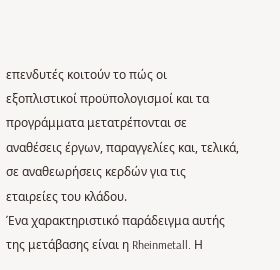επενδυτές κοιτούν το πώς οι εξοπλιστικοί προϋπολογισμοί και τα προγράμματα μετατρέπονται σε αναθέσεις έργων, παραγγελίες και, τελικά, σε αναθεωρήσεις κερδών για τις εταιρείες του κλάδου.
Ένα χαρακτηριστικό παράδειγμα αυτής της μετάβασης είναι η Rheinmetall. Η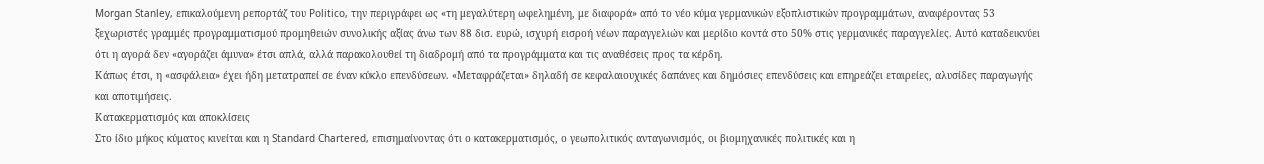Morgan Stanley, επικαλούμενη ρεπορτάζ του Politico, την περιγράφει ως «τη μεγαλύτερη ωφελημένη, με διαφορά» από το νέο κύμα γερμανικών εξοπλιστικών προγραμμάτων, αναφέροντας 53 ξεχωριστές γραμμές προγραμματισμού προμηθειών συνολικής αξίας άνω των 88 δισ. ευρώ, ισχυρή εισροή νέων παραγγελιών και μερίδιο κοντά στο 50% στις γερμανικές παραγγελίες. Αυτό καταδεικνύει ότι η αγορά δεν «αγοράζει άμυνα» έτσι απλά, αλλά παρακολουθεί τη διαδρομή από τα προγράμματα και τις αναθέσεις προς τα κέρδη.
Κάπως έτσι, η «ασφάλεια» έχει ήδη μετατραπεί σε έναν κύκλο επενδύσεων. «Μεταφράζεται» δηλαδή σε κεφαλαιουχικές δαπάνες και δημόσιες επενδύσεις και επηρεάζει εταιρείες, αλυσίδες παραγωγής και αποτιμήσεις.
Κατακερματισμός και αποκλίσεις
Στο ίδιο μήκος κύματος κινείται και η Standard Chartered, επισημαίνοντας ότι ο κατακερματισμός, ο γεωπολιτικός ανταγωνισμός, οι βιομηχανικές πολιτικές και η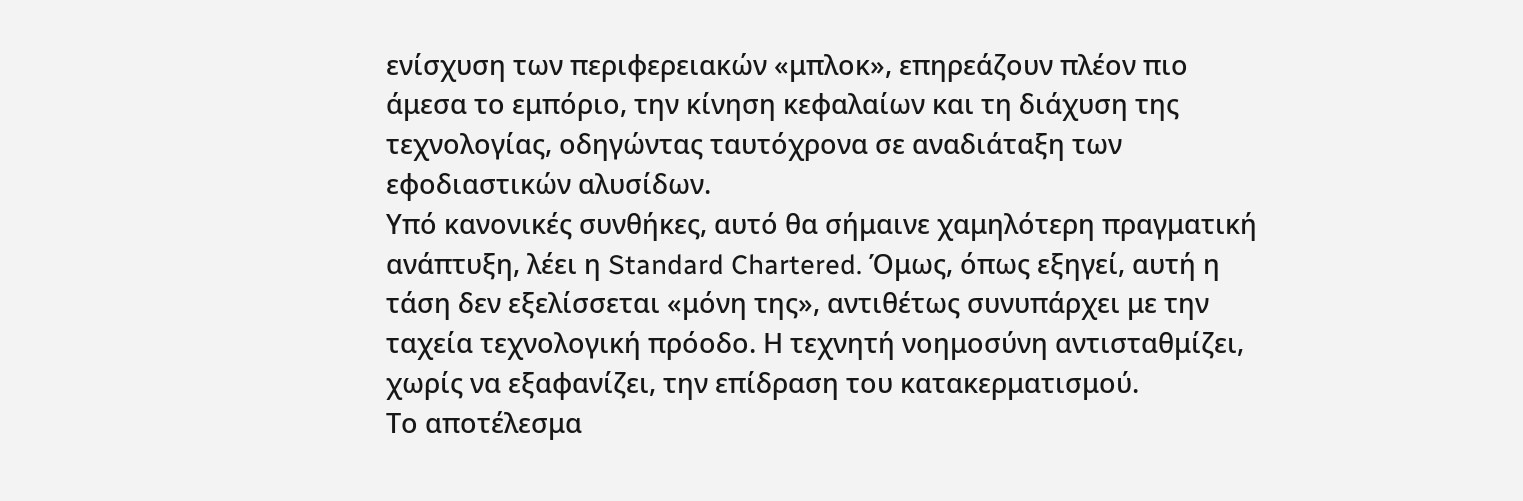ενίσχυση των περιφερειακών «μπλοκ», επηρεάζουν πλέον πιο άμεσα το εμπόριο, την κίνηση κεφαλαίων και τη διάχυση της τεχνολογίας, οδηγώντας ταυτόχρονα σε αναδιάταξη των εφοδιαστικών αλυσίδων.
Υπό κανονικές συνθήκες, αυτό θα σήμαινε χαμηλότερη πραγματική ανάπτυξη, λέει η Standard Chartered. Όμως, όπως εξηγεί, αυτή η τάση δεν εξελίσσεται «μόνη της», αντιθέτως συνυπάρχει με την ταχεία τεχνολογική πρόοδο. Η τεχνητή νοημοσύνη αντισταθμίζει, χωρίς να εξαφανίζει, την επίδραση του κατακερματισμού.
Το αποτέλεσμα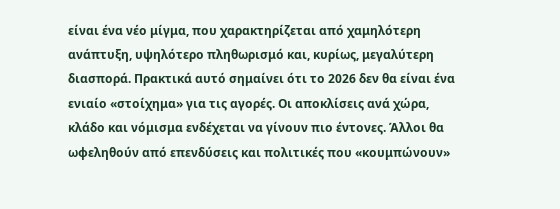είναι ένα νέο μίγμα, που χαρακτηρίζεται από χαμηλότερη ανάπτυξη, υψηλότερο πληθωρισμό και, κυρίως, μεγαλύτερη διασπορά. Πρακτικά αυτό σημαίνει ότι το 2026 δεν θα είναι ένα ενιαίο «στοίχημα» για τις αγορές. Οι αποκλίσεις ανά χώρα, κλάδο και νόμισμα ενδέχεται να γίνουν πιο έντονες. Άλλοι θα ωφεληθούν από επενδύσεις και πολιτικές που «κουμπώνουν»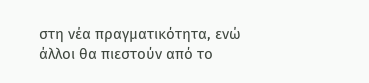στη νέα πραγματικότητα, ενώ άλλοι θα πιεστούν από το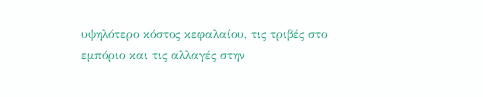υψηλότερο κόστος κεφαλαίου, τις τριβές στο εμπόριο και τις αλλαγές στην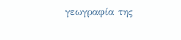γεωγραφία της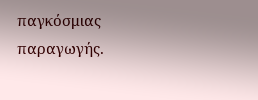παγκόσμιας παραγωγής.